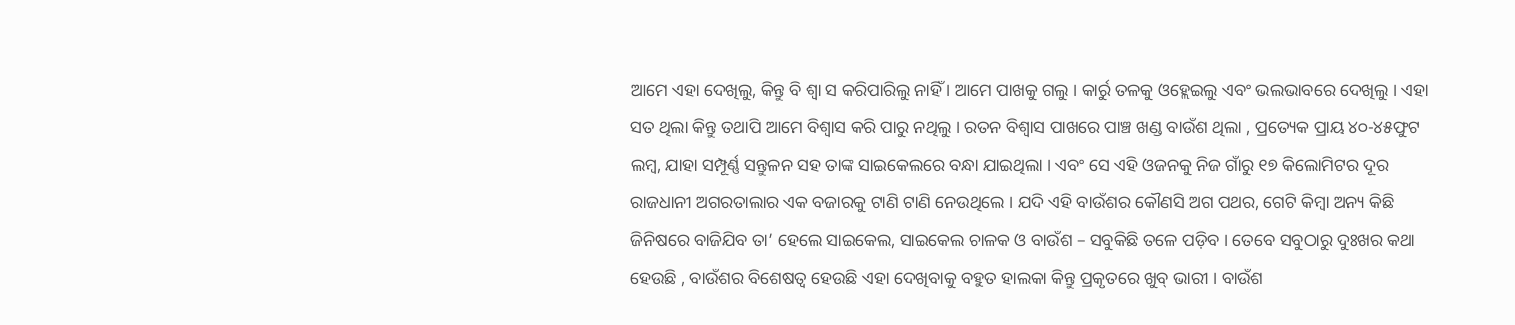ଆମେ ଏହା ଦେଖିଲୁ, କିନ୍ତୁ ବି ଶ୍ୱା ସ କରିପାରିଲୁ ନାହିଁ । ଆମେ ପାଖକୁ ଗଲୁ । କାର୍ରୁ ତଳକୁ ଓହ୍ଲେଇଲୁ ଏବଂ ଭଲଭାବରେ ଦେଖିଲୁ । ଏହା ସତ ଥିଲା କିନ୍ତୁ ତଥାପି ଆମେ ବିଶ୍ୱାସ କରି ପାରୁ ନଥିଲୁ । ରତନ ବିଶ୍ୱାସ ପାଖରେ ପାଞ୍ଚ ଖଣ୍ଡ ବାଉଁଶ ଥିଲା , ପ୍ରତ୍ୟେକ ପ୍ରାୟ ୪୦-୪୫ଫୁଟ ଲମ୍ବ, ଯାହା ସମ୍ପୂର୍ଣ୍ଣ ସନ୍ତୁଳନ ସହ ତାଙ୍କ ସାଇକେଲରେ ବନ୍ଧା ଯାଇଥିଲା । ଏବଂ ସେ ଏହି ଓଜନକୁ ନିଜ ଗାଁରୁ ୧୭ କିଲୋମିଟର ଦୂର ରାଜଧାନୀ ଅଗରତାଲାର ଏକ ବଜାରକୁ ଟାଣି ଟାଣି ନେଉଥିଲେ । ଯଦି ଏହି ବାଉଁଶର କୌଣସି ଅଗ ପଥର, ଗେଟି କିମ୍ବା ଅନ୍ୟ କିଛି ଜିନିଷରେ ବାଜିଯିବ ତା’ ହେଲେ ସାଇକେଲ, ସାଇକେଲ ଚାଳକ ଓ ବାଉଁଶ – ସବୁକିଛି ତଳେ ପଡ଼ିବ । ତେବେ ସବୁଠାରୁ ଦୁଃଖର କଥା ହେଉଛି , ବାଉଁଶର ବିଶେଷତ୍ୱ ହେଉଛି ଏହା ଦେଖିବାକୁ ବହୁତ ହାଲକା କିନ୍ତୁ ପ୍ରକୃତରେ ଖୁବ୍ ଭାରୀ । ବାଉଁଶ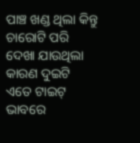ପାଞ୍ଚ ଖଣ୍ଡ ଥିଲା କିନ୍ତୁ ଚାରୋଟି ପରି ଦେଖା ଯାଉଥିଲା କାରଣ ଦୁଇଟି ଏତେ ଟାଇଟ୍ ଭାବରେ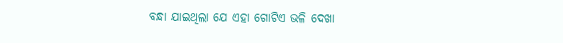ବନ୍ଧା ଯାଇଥିଲା ଯେ ଏହା ଗୋଟିଏ ଭଳି ଦେଖା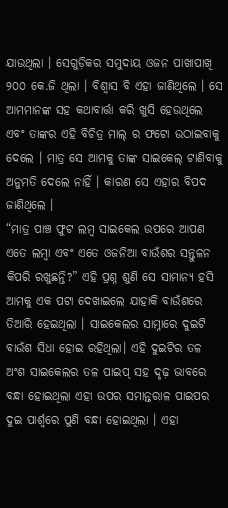ଯାଉଥିଲା । ସେଗୁଡ଼ିକର ସମୁଦାୟ ଓଜନ ପାଖାପାଖି ୨୦୦ କେ.ଜି ଥିଲା । ବିଶ୍ୱାସ ବି ଏହା ଜାଣିଥିଲେ । ସେ ଆମମାନଙ୍କ ସହ କଥାବାର୍ତ୍ତା କରି ଖୁସି ହେଉଥିଲେ ଏବଂ ତାଙ୍କର ଏହି ବିଚିତ୍ର ମାଲ୍ ର ଫଟୋ ଉଠାଇବାକୁ ଦେଲେ । ମାତ୍ର ସେ ଆମକୁ ତାଙ୍କ ସାଇକେଲ୍ ଟାଣିବାକୁ ଅନୁମତି ଦେଲେ ନାହିଁ । କାରଣ ସେ ଏହାର ବିପଦ ଜାଣିଥିଲେ ।
“ମାତ୍ର ପାଞ୍ଚ ଫୁଟ ଲମ୍ବ ସାଇକେଲ ଉପରେ ଆପଣ ଏତେ ଲମ୍ବା ଏବଂ ଏତେ ଓଜନିଆ ବାଉଁଶର ସନ୍ତୁଳନ କିପରି ରଖୁଛନ୍ତି?” ଏହି ପ୍ରଶ୍ନ ଶୁଣି ସେ ସାମାନ୍ୟ ହସି ଆମକୁ ଏକ ପଟା ଦେଖାଇଲେ ଯାହାକି ବାଉଁଶରେ ତିଆରି ହେଇଥିଲା । ସାଇକେଲର ସାମ୍ନାରେ ଦୁଇଟି ବାଉଁଶ ସିଧା ହୋଇ ରହିଥିଲା। ଏହି ଦୁଇଟିର ତଳ ଅଂଶ ସାଇକେଲର ତଳ ପାଇପ୍ ସହ ଦୃଢ଼ ଭାବରେ ବନ୍ଧା ହୋଇଥିଲା ଏହା ଉପର ସମାନ୍ତରାଳ ପାଇପର ଦୁଇ ପାର୍ଶ୍ଵରେ ପୁଣି ବନ୍ଧା ହୋଇଥିଲା । ଏହା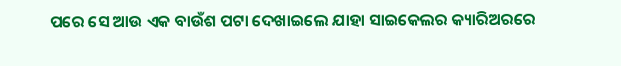ପରେ ସେ ଆଉ ଏକ ବାଉଁଶ ପଟା ଦେଖାଇଲେ ଯାହା ସାଇକେଲର କ୍ୟାରିଅରରେ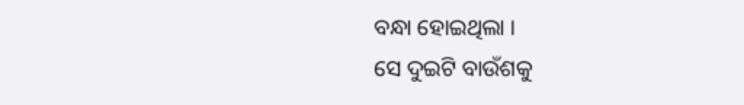ବନ୍ଧା ହୋଇଥିଲା ।
ସେ ଦୁଇଟି ବାଉଁଶକୁ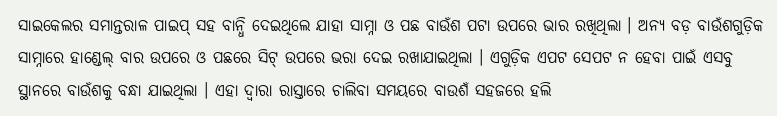ସାଇକେଲର ସମାନ୍ତରାଳ ପାଇପ୍ ସହ ବାନ୍ଧି ଦେଇଥିଲେ ଯାହା ସାମ୍ନା ଓ ପଛ ବାଉଁଶ ପଟା ଉପରେ ଭାର ରଖିଥିଲା । ଅନ୍ୟ ବଡ଼ ବାଉଁଶଗୁଡ଼ିକ ସାମ୍ନାରେ ହାଣ୍ଡେଲ୍ ବାର ଉପରେ ଓ ପଛରେ ସିଟ୍ ଉପରେ ଭରା ଦେଇ ରଖାଯାଇଥିଲା । ଏଗୁଡ଼ିକ ଏପଟ ସେପଟ ନ ହେବା ପାଇଁ ଏସବୁ ସ୍ଥାନରେ ବାଉଁଶକୁ ବନ୍ଧା ଯାଇଥିଲା । ଏହା ଦ୍ୱାରା ରାସ୍ତାରେ ଚାଲିବା ସମୟରେ ବାଉଶଁ ସହଜରେ ହଲି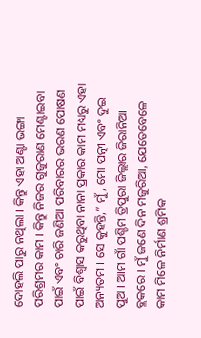ଦୋହଲି ପାରୁ ନଥିଲା । କିନ୍ତୁ ଏହା ଅଣ୍ଟା ଭଙ୍ଗା ପରିଶ୍ରମର କାମ । କିନ୍ତୁ ନିଜର ଗୁଜୁରାଣ ମେଣ୍ଟାଇବା ପାଇଁ ଏବଂ ଚାରି ଜଣିଆ ପରିବାରର ଭରଣ ପୋଷଣ ପାଇଁ ବିଶ୍ୱାସ କରୁଥିବା ନାନା ପ୍ରକାର କାମ ମଧ୍ୟରୁ ଏହା ଅନ୍ୟତମ । ସେ କୁହନ୍ତି,” ମୁଁ, ମୋ ପତ୍ନୀ ଏବଂ ଦୁଇ ପୁଅ । ଆମ ଗାଁ ପଶ୍ଚିମ ତ୍ରିପୁରା ଜିଲ୍ଲାର ଜିରାନିଆ ବ୍ଲକରେ । ମୁଁ ଜଣେ ଦିନ ମଜୁରିଆ, ଯେତେବେଳେ କାମ ମିଳେ ନିର୍ମାଣ ଶ୍ରମିକ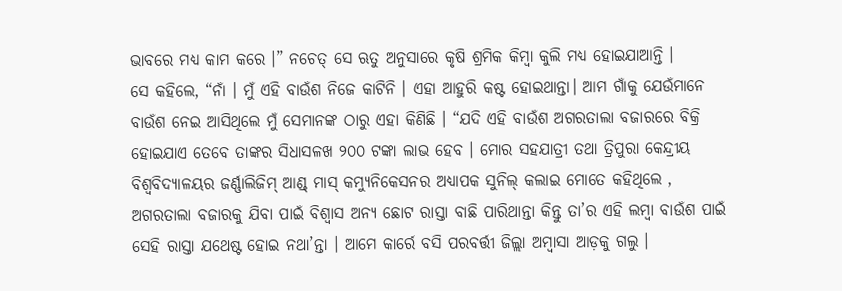ଭାବରେ ମଧ୍ୟ କାମ କରେ ।” ନଚେତ୍ ସେ ଋତୁ ଅନୁସାରେ କୃଷି ଶ୍ରମିକ କିମ୍ବା କୁଲି ମଧ୍ୟ ହୋଇଯାଆନ୍ତି ।
ସେ କହିଲେ, “ନାଁ । ମୁଁ ଏହି ବାଉଁଶ ନିଜେ କାଟିନି । ଏହା ଆହୁରି କଷ୍ଟ ହୋଇଥାନ୍ତା। ଆମ ଗାଁକୁ ଯେଉଁମାନେ ବାଉଁଶ ନେଇ ଆସିଥିଲେ ମୁଁ ସେମାନଙ୍କ ଠାରୁ ଏହା କିଣିଛି । “ଯଦି ଏହି ବାଉଁଶ ଅଗରତାଲା ବଜାରରେ ବିକ୍ରି ହୋଇଯାଏ ତେବେ ତାଙ୍କର ସିଧାସଳଖ ୨୦୦ ଟଙ୍କା ଲାଭ ହେବ । ମୋର ସହଯାତ୍ରୀ ତଥା ତ୍ରିପୁରା କେନ୍ଦ୍ରୀୟ ବିଶ୍ୱବିଦ୍ୟାଳୟର ଜର୍ଣ୍ଣାଲିଜିମ୍ ଆଣ୍ଡ୍ ମାସ୍ କମ୍ୟୁନିକେସନର ଅଧ୍ୟାପକ ସୁନିଲ୍ କଲାଇ ମୋତେ କହିଥିଲେ , ଅଗରତାଲା ବଜାରକୁ ଯିବା ପାଇଁ ବିଶ୍ୱାସ ଅନ୍ୟ ଛୋଟ ରାସ୍ତା ବାଛି ପାରିଥାନ୍ତା କିନ୍ତୁ ତା’ର ଏହି ଲମ୍ବା ବାଉଁଶ ପାଇଁ ସେହି ରାସ୍ତା ଯଥେଷ୍ଟ ହୋଇ ନଥା’ନ୍ତା । ଆମେ କାର୍ରେ ବସି ପରବର୍ତ୍ତୀ ଜିଲ୍ଲା ଅମ୍ବାସା ଆଡ଼କୁ ଗଲୁ ।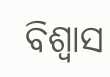ବିଶ୍ୱାସ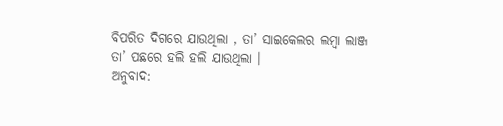ବିପରିତ ଦିଗରେ ଯାଉଥିଲା , ତା’ ସାଇକେଲର ଲମ୍ବା ଲାଞ୍ଜ ତା’ ପଛରେ ହଲି ହଲି ଯାଉଥିଲା ।
ଅନୁବାଦ: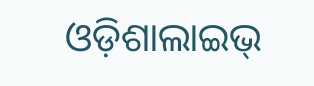ଓଡ଼ିଶାଲାଇଭ୍